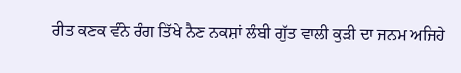ਰੀਤ ਕਣਕ ਵੰਨੇ ਰੰਗ ਤਿੱਖੇ ਨੈਣ ਨਕਸ਼ਾਂ ਲੰਬੀ ਗੁੱਤ ਵਾਲੀ ਕੁੜੀ ਦਾ ਜਨਮ ਅਜਿਹੇ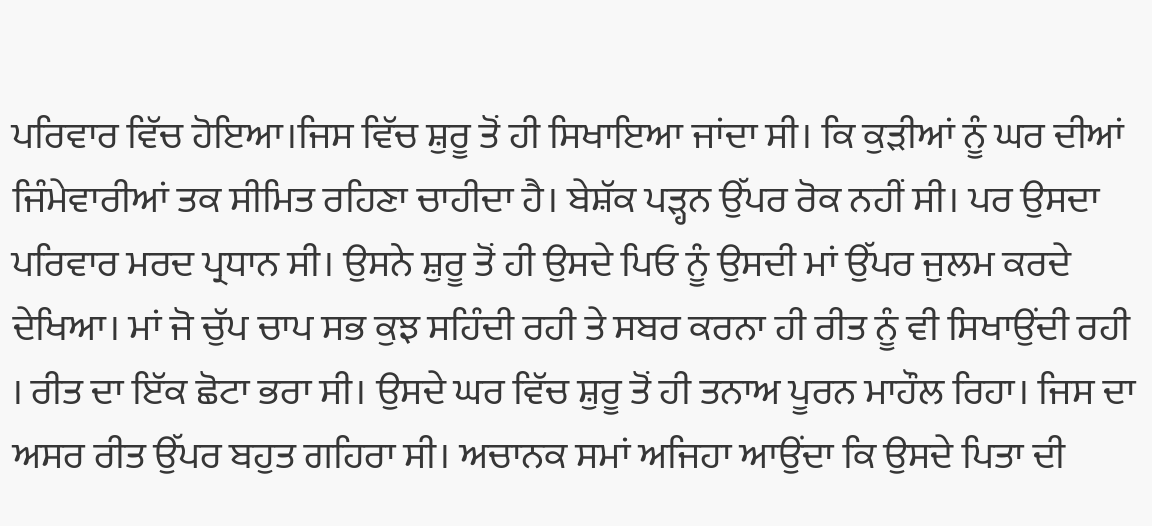ਪਰਿਵਾਰ ਵਿੱਚ ਹੋਇਆ।ਜਿਸ ਵਿੱਚ ਸ਼ੁਰੂ ਤੋਂ ਹੀ ਸਿਖਾਇਆ ਜਾਂਦਾ ਸੀ। ਕਿ ਕੁੜੀਆਂ ਨੂੰ ਘਰ ਦੀਆਂ ਜਿੰਮੇਵਾਰੀਆਂ ਤਕ ਸੀਮਿਤ ਰਹਿਣਾ ਚਾਹੀਦਾ ਹੈ। ਬੇਸ਼ੱਕ ਪੜ੍ਹਨ ਉੱਪਰ ਰੋਕ ਨਹੀਂ ਸੀ। ਪਰ ਉਸਦਾ ਪਰਿਵਾਰ ਮਰਦ ਪ੍ਰਧਾਨ ਸੀ। ਉਸਨੇ ਸ਼ੁਰੂ ਤੋਂ ਹੀ ਉਸਦੇ ਪਿਓ ਨੂੰ ਉਸਦੀ ਮਾਂ ਉੱਪਰ ਜੁਲਮ ਕਰਦੇ ਦੇਖਿਆ। ਮਾਂ ਜੋ ਚੁੱਪ ਚਾਪ ਸਭ ਕੁਝ ਸਹਿੰਦੀ ਰਹੀ ਤੇ ਸਬਰ ਕਰਨਾ ਹੀ ਰੀਤ ਨੂੰ ਵੀ ਸਿਖਾਉਂਦੀ ਰਹੀ । ਰੀਤ ਦਾ ਇੱਕ ਛੋਟਾ ਭਰਾ ਸੀ। ਉਸਦੇ ਘਰ ਵਿੱਚ ਸ਼ੁਰੂ ਤੋਂ ਹੀ ਤਨਾਅ ਪੂਰਨ ਮਾਹੌਲ ਰਿਹਾ। ਜਿਸ ਦਾ ਅਸਰ ਰੀਤ ਉੱਪਰ ਬਹੁਤ ਗਹਿਰਾ ਸੀ। ਅਚਾਨਕ ਸਮਾਂ ਅਜਿਹਾ ਆਉਂਦਾ ਕਿ ਉਸਦੇ ਪਿਤਾ ਦੀ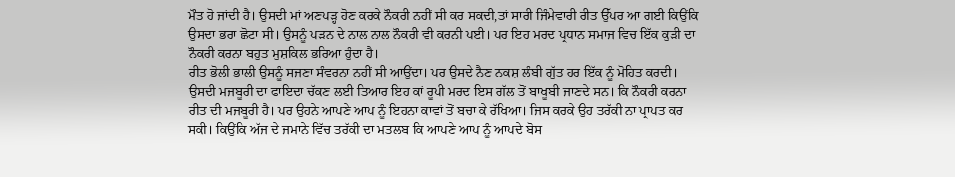ਮੌਤ ਹੋ ਜਾਂਦੀ ਹੈ। ਉਸਦੀ ਮਾਂ ਅਣਪੜ੍ਹ ਹੋਣ ਕਰਕੇ ਨੌਕਰੀ ਨਹੀਂ ਸੀ ਕਰ ਸਕਦੀ,ਤਾਂ ਸਾਰੀ ਜਿੰਮੇਵਾਰੀ ਰੀਤ ਉੱਪਰ ਆ ਗਈ ਕਿਉਂਕਿ ਉਸਦਾ ਭਰਾ ਛੋਟਾ ਸੀ। ਉਸਨੂੰ ਪੜਨ ਦੇ ਨਾਲ ਨਾਲ ਨੌਕਰੀ ਵੀ ਕਰਨੀ ਪਈ। ਪਰ ਇਹ ਮਰਦ ਪ੍ਰਧਾਨ ਸਮਾਜ ਵਿਚ ਇੱਕ ਕੁੜੀ ਦਾ ਨੌਕਰੀ ਕਰਨਾ ਬਹੁਤ ਮੁਸ਼ਕਿਲ ਭਰਿਆ ਹੁੰਦਾ ਹੈ।
ਰੀਤ ਭੋਲੀ ਭਾਲੀ ਉਸਨੂੰ ਸਜਣਾ ਸੰਵਰਨਾ ਨਹੀਂ ਸੀ ਆਉਂਦਾ। ਪਰ ਉਸਦੇ ਨੈਣ ਨਕਸ਼ ਲੰਬੀ ਗੁੱਤ ਹਰ ਇੱਕ ਨੂੰ ਮੋਹਿਤ ਕਰਦੀ। ਉਸਦੀ ਮਜਬੂਰੀ ਦਾ ਫਾਇਦਾ ਚੱਕਣ ਲਈ ਤਿਆਰ ਇਹ ਕਾਂ ਰੂਪੀ ਮਰਦ ਇਸ ਗੱਲ ਤੋਂ ਬਾਖੂਬੀ ਜਾਣਦੇ ਸਨ। ਕਿ ਨੌਕਰੀ ਕਰਨਾ ਰੀਤ ਦੀ ਮਜਬੂਰੀ ਹੈ। ਪਰ ਉਹਨੇ ਆਪਣੇ ਆਪ ਨੂੰ ਇਹਨਾ ਕਾਵਾਂ ਤੋਂ ਬਚਾ ਕੇ ਰੱਖਿਆ। ਜਿਸ ਕਰਕੇ ਉਹ ਤਰੱਕੀ ਨਾ ਪ੍ਰਾਪਤ ਕਰ ਸਕੀ। ਕਿਉਂਕਿ ਅੱਜ ਦੇ ਜਮਾਨੇ ਵਿੱਚ ਤਰੱਕੀ ਦਾ ਮਤਲਬ ਕਿ ਆਪਣੇ ਆਪ ਨੂੰ ਆਪਦੇ ਬੋਸ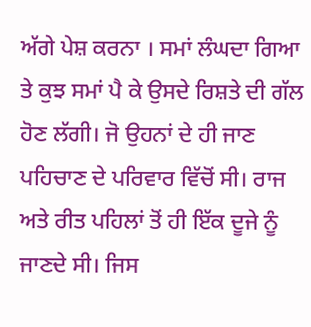ਅੱਗੇ ਪੇਸ਼ ਕਰਨਾ । ਸਮਾਂ ਲੰਘਦਾ ਗਿਆ ਤੇ ਕੁਝ ਸਮਾਂ ਪੈ ਕੇ ਉਸਦੇ ਰਿਸ਼ਤੇ ਦੀ ਗੱਲ ਹੋਣ ਲੱਗੀ। ਜੋ ਉਹਨਾਂ ਦੇ ਹੀ ਜਾਣ ਪਹਿਚਾਣ ਦੇ ਪਰਿਵਾਰ ਵਿੱਚੋਂ ਸੀ। ਰਾਜ ਅਤੇ ਰੀਤ ਪਹਿਲਾਂ ਤੋਂ ਹੀ ਇੱਕ ਦੂਜੇ ਨੂੰ ਜਾਣਦੇ ਸੀ। ਜਿਸ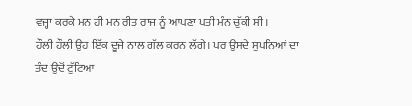ਵਜ੍ਹਾ ਕਰਕੇ ਮਨ ਹੀ ਮਨ ਰੀਤ ਰਾਜ ਨੂੰ ਆਪਣਾ ਪਤੀ ਮੰਨ ਚੁੱਕੀ ਸੀ।
ਹੌਲੀ ਹੌਲੀ ਉਹ ਇੱਕ ਦੂਜੇ ਨਾਲ ਗੱਲ ਕਰਨ ਲੱਗੇ। ਪਰ ਉਸਦੇ ਸੁਪਨਿਆਂ ਦਾ ਤੰਦ ਉਦੋਂ ਟੁੱਟਿਆ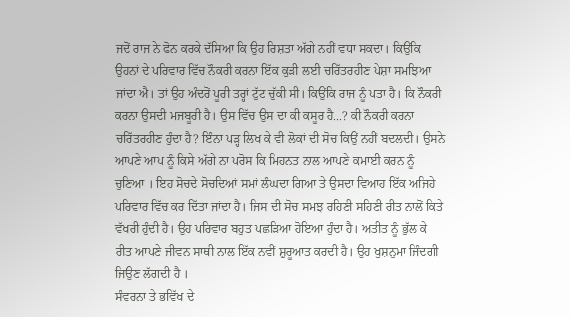ਜਦੋਂ ਰਾਜ ਨੇ ਫੋਨ ਕਰਕੇ ਦੱਸਿਆ ਕਿ ਉਹ ਰਿਸ਼ਤਾ ਅੱਗੇ ਨਹੀਂ ਵਧਾ ਸਕਦਾ। ਕਿਉਂਕਿ ਉਹਨਾਂ ਦੇ ਪਰਿਵਾਰ ਵਿੱਚ ਨੌਕਰੀ ਕਰਨਾ ਇੱਕ ਕੁੜੀ ਲਈ ਚਰਿੱਤਰਹੀਣ ਪੇਸ਼ਾ ਸਮਝਿਆ ਜਾਂਦਾ ਐ। ਤਾਂ ਉਹ ਅੰਦਰੋਂ ਪੂਰੀ ਤਰ੍ਹਾਂ ਟੁੱਟ ਚੁੱਕੀ ਸੀ। ਕਿਉਂਕਿ ਰਾਜ ਨੂੰ ਪਤਾ ਹੈ। ਕਿ ਨੌਕਰੀ ਕਰਨਾ ਉਸਦੀ ਮਜਬੂਰੀ ਹੈ। ਉਸ ਵਿੱਚ ਉਸ ਦਾ ਕੀ ਕਸੂਰ ਹੈ...? ਕੀ ਨੌਕਰੀ ਕਰਨਾ ਚਰਿੱਤਰਹੀਣ ਹੁੰਦਾ ਹੈ? ਇੰਨਾ ਪੜ੍ਹ ਲਿਖ ਕੇ ਵੀ ਲੋਕਾਂ ਦੀ ਸੋਚ ਕਿਉਂ ਨਹੀਂ ਬਦਲਦੀ। ਉਸਨੇ ਆਪਣੇ ਆਪ ਨੂੰ ਕਿਸੇ ਅੱਗੇ ਨਾ ਪਰੋਸ ਕਿ ਮਿਹਨਤ ਨਾਲ ਆਪਣੇ ਕਮਾਈ ਕਰਨ ਨੂੰ ਚੁਣਿਆ । ਇਹ ਸੋਚਦੇ ਸੋਚਦਿਆਂ ਸਮਾਂ ਲੰਘਦਾ ਗਿਆ ਤੇ ਉਸਦਾ ਵਿਆਹ ਇੱਕ ਅਜਿਹੇ ਪਰਿਵਾਰ ਵਿੱਚ ਕਰ ਦਿੱਤਾ ਜਾਂਦਾ ਹੈ। ਜਿਸ ਦੀ ਸੋਚ ਸਮਝ ਰਹਿਣੀ ਸਹਿਣੀ ਰੀਤ ਨਾਲੋਂ ਕਿਤੇ ਵੱਖਰੀ ਹੁੰਦੀ ਹੈ। ਉਹ ਪਰਿਵਾਰ ਬਹੁਤ ਪਛੜਿਆ ਹੋਇਆ ਹੁੰਦਾ ਹੈ। ਅਤੀਤ ਨੂੰ ਭੁੱਲ ਕੇ ਰੀਤ ਆਪਣੇ ਜੀਵਨ ਸਾਥੀ ਨਾਲ ਇੱਕ ਨਵੀਂ ਸ਼ੁਰੂਆਤ ਕਰਦੀ ਹੈ। ਉਹ ਖੁਸ਼ਨੁਮਾ ਜਿੰਦਗੀ ਜਿਉਣ ਲੱਗਦੀ ਹੈ ।
ਸੰਵਰਨਾ ਤੇ ਭਵਿੱਖ ਦੇ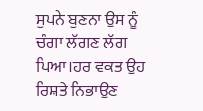ਸੁਪਨੇ ਬੁਣਨਾ ਉਸ ਨੂੰ ਚੰਗਾ ਲੱਗਣ ਲੱਗ ਪਿਆ।ਹਰ ਵਕਤ ਉਹ ਰਿਸ਼ਤੇ ਨਿਭਾਉਣ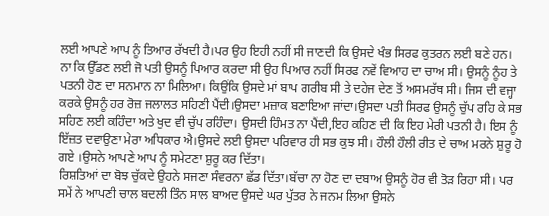ਲਈ ਆਪਣੇ ਆਪ ਨੂੰ ਤਿਆਰ ਰੱਖਦੀ ਹੈ।ਪਰ ਉਹ ਇਹੀ ਨਹੀਂ ਸੀ ਜਾਣਦੀ ਕਿ ਉਸਦੇ ਖੰਭ ਸਿਰਫ ਕੁਤਰਨ ਲਈ ਬਣੇ ਹਨ। ਨਾ ਕਿ ਉੱਡਣ ਲਈ ਜੋ ਪਤੀ ਉਸਨੂੰ ਪਿਆਰ ਕਰਦਾ ਸੀ ਉਹ ਪਿਆਰ ਨਹੀਂ ਸਿਰਫ ਨਵੇਂ ਵਿਆਹ ਦਾ ਚਾਅ ਸੀ। ਉਸਨੂੰ ਨੂੰਹ ਤੇ ਪਤਨੀ ਹੋਣ ਦਾ ਸਨਮਾਨ ਨਾ ਮਿਲਿਆ। ਕਿਉਂਕਿ ਉਸਦੇ ਮਾਂ ਬਾਪ ਗਰੀਬ ਸੀ ਤੇ ਦਹੇਜ ਦੇਣ ਤੋਂ ਅਸਮਰੱਥ ਸੀ। ਜਿਸ ਦੀ ਵਜ੍ਹਾ ਕਰਕੇ ਉਸਨੂੰ ਹਰ ਰੋਜ਼ ਜਲਾਲਤ ਸਹਿਣੀ ਪੈਂਦੀ।ਉਸਦਾ ਮਜ਼ਾਕ ਬਣਾਇਆ ਜਾਂਦਾ।ਉਸਦਾ ਪਤੀ ਸਿਰਫ ਉਸਨੂੰ ਚੁੱਪ ਰਹਿ ਕੇ ਸਭ ਸਹਿਣ ਲਈ ਕਹਿੰਦਾ ਅਤੇ ਖੁਦ ਵੀ ਚੁੱਪ ਰਹਿੰਦਾ। ਉਸਦੀ ਹਿੰਮਤ ਨਾ ਪੈਂਦੀ,ਇਹ ਕਹਿਣ ਦੀ ਕਿ ਇਹ ਮੇਰੀ ਪਤਨੀ ਹੈ। ਇਸ ਨੂੰ ਇੱਜ਼ਤ ਦਵਾਉਣਾ ਮੇਰਾ ਅਧਿਕਾਰ ਐ।ਉਸਦੇ ਲਈ ਉਸਦਾ ਪਰਿਵਾਰ ਹੀ ਸਭ ਕੁਝ ਸੀ। ਹੌਲੀ ਹੌਲੀ ਰੀਤ ਦੇ ਚਾਅ ਮਰਨੇ ਸ਼ੁਰੂ ਹੋ ਗਏ ।ਉਸਨੇ ਆਪਣੇ ਆਪ ਨੂੰ ਸਮੇਟਣਾ ਸ਼ੁਰੂ ਕਰ ਦਿੱਤਾ।
ਰਿਸ਼ਤਿਆਂ ਦਾ ਬੋਝ ਚੁੱਕਦੇ ਉਹਨੇ ਸਜਣਾ ਸੰਵਰਨਾ ਛੱਡ ਦਿੱਤਾ।ਬੱਚਾ ਨਾ ਹੋਣ ਦਾ ਦਬਾਅ ਉਸਨੂੰ ਹੋਰ ਵੀ ਤੋੜ ਰਿਹਾ ਸੀ। ਪਰ ਸਮੇਂ ਨੇ ਆਪਣੀ ਚਾਲ ਬਦਲੀ ਤਿੰਨ ਸਾਲ ਬਾਅਦ ਉਸਦੇ ਘਰ ਪੁੱਤਰ ਨੇ ਜਨਮ ਲਿਆ ਉਸਨੇ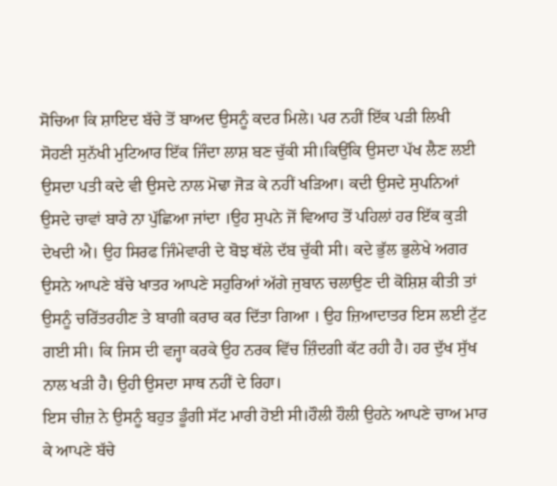ਸੋਚਿਆ ਕਿ ਸ਼ਾਇਦ ਬੱਚੇ ਤੋਂ ਬਾਅਦ ਉਸਨੂੰ ਕਦਰ ਮਿਲੇ। ਪਰ ਨਹੀਂ ਇੱਕ ਪੜੀ ਲਿਖੀ ਸੋਹਣੀ ਸੁਨੱਖੀ ਮੁਟਿਆਰ ਇੱਕ ਜਿੰਦਾ ਲਾਸ਼ ਬਣ ਚੁੱਕੀ ਸੀ।ਕਿਉਂਕਿ ਉਸਦਾ ਪੱਖ ਲੈਣ ਲਈ ਉਸਦਾ ਪਤੀ ਕਦੇ ਵੀ ਉਸਦੇ ਨਾਲ ਮੋਢਾ ਜੋੜ ਕੇ ਨਹੀਂ ਖੜਿਆ। ਕਦੀ ਉਸਦੇ ਸੁਪਨਿਆਂ ਉਸਦੇ ਚਾਵਾਂ ਬਾਰੇ ਨਾ ਪੁੱਛਿਆ ਜਾਂਦਾ ।ਉਹ ਸੁਪਨੇ ਜੋਂ ਵਿਆਹ ਤੋਂ ਪਹਿਲਾਂ ਹਰ ਇੱਕ ਕੁੜੀ ਦੇਖਦੀ ਐ। ਉਹ ਸਿਰਫ ਜਿੰਮੇਵਾਰੀ ਦੇ ਬੋਝ ਥੱਲੇ ਦੱਬ ਚੁੱਕੀ ਸੀ। ਕਦੇ ਭੁੱਲ ਭੁਲੇਖੇ ਅਗਰ ਉਸਨੇ ਆਪਣੇ ਬੱਚੇ ਖਾਤਰ ਆਪਣੇ ਸਹੁਰਿਆਂ ਅੱਗੇ ਜੁਬਾਨ ਚਲਾਉਣ ਦੀ ਕੋਸ਼ਿਸ਼ ਕੀਤੀ ਤਾਂ ਉਸਨੂੰ ਚਰਿੱਤਰਹੀਣ ਤੇ ਬਾਗੀ ਕਰਾਰ ਕਰ ਦਿੱਤਾ ਗਿਆ । ਉਹ ਜ਼ਿਆਦਾਤਰ ਇਸ ਲਈ ਟੁੱਟ ਗਈ ਸੀ। ਕਿ ਜਿਸ ਦੀ ਵਜ੍ਹਾ ਕਰਕੇ ਉਹ ਨਰਕ ਵਿੱਚ ਜ਼ਿੰਦਗੀ ਕੱਟ ਰਹੀ ਹੈ। ਹਰ ਦੁੱਖ ਸੁੱਖ ਨਾਲ ਖੜੀ ਹੈ। ਉਹੀ ਉਸਦਾ ਸਾਥ ਨਹੀਂ ਦੇ ਰਿਹਾ।
ਇਸ ਚੀਜ਼ ਨੇ ਉਸਨੂੰ ਬਹੁਤ ਡੂੰਗੀ ਸੱਟ ਮਾਰੀ ਹੋਈ ਸੀ।ਹੌਲੀ ਹੌਲੀ ਉਹਨੇ ਆਪਣੇ ਚਾਅ ਮਾਰ ਕੇ ਆਪਣੇ ਬੱਚੇ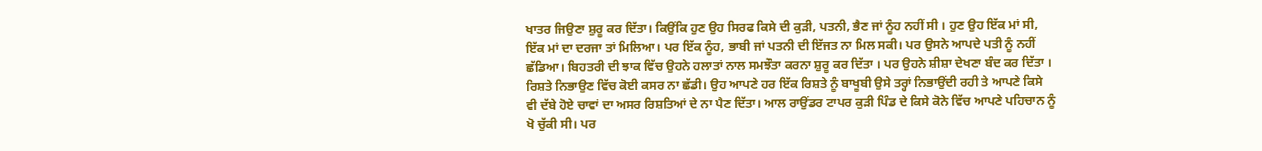ਖਾਤਰ ਜਿਉਣਾ ਸ਼ੁਰੂ ਕਰ ਦਿੱਤਾ। ਕਿਉਂਕਿ ਹੁਣ ਉਹ ਸਿਰਫ ਕਿਸੇ ਦੀ ਕੁੜੀ, ਪਤਨੀ, ਭੈਣ ਜਾਂ ਨੂੰਹ ਨਹੀਂ ਸੀ । ਹੁਣ ਉਹ ਇੱਕ ਮਾਂ ਸੀ, ਇੱਕ ਮਾਂ ਦਾ ਦਰਜਾ ਤਾਂ ਮਿਲਿਆ। ਪਰ ਇੱਕ ਨੂੰਹ, ਭਾਬੀ ਜਾਂ ਪਤਨੀ ਦੀ ਇੱਜਤ ਨਾ ਮਿਲ ਸਕੀ। ਪਰ ਉਸਨੇ ਆਪਦੇ ਪਤੀ ਨੂੰ ਨਹੀਂ ਛੱਡਿਆ। ਬਿਹਤਰੀ ਦੀ ਝਾਕ ਵਿੱਚ ਉਹਨੇ ਹਲਾਤਾਂ ਨਾਲ ਸਮਝੌਤਾ ਕਰਨਾ ਸ਼ੁਰੂ ਕਰ ਦਿੱਤਾ । ਪਰ ਉਹਨੇ ਸ਼ੀਸ਼ਾ ਦੇਖਣਾ ਬੰਦ ਕਰ ਦਿੱਤਾ । ਰਿਸ਼ਤੇ ਨਿਭਾਉਣ ਵਿੱਚ ਕੋਈ ਕਸਰ ਨਾ ਛੱਡੀ। ਉਹ ਆਪਣੇ ਹਰ ਇੱਕ ਰਿਸ਼ਤੇ ਨੂੰ ਬਾਖੂਬੀ ਉਸੇ ਤਰ੍ਹਾਂ ਨਿਭਾਉਂਦੀ ਰਹੀ ਤੇ ਆਪਣੇ ਕਿਸੇ ਵੀ ਦੱਬੇ ਹੋਏ ਚਾਵਾਂ ਦਾ ਅਸਰ ਰਿਸ਼ਤਿਆਂ ਦੇ ਨਾ ਪੈਣ ਦਿੱਤਾ। ਆਲ ਰਾਉਂਡਰ ਟਾਪਰ ਕੁੜੀ ਪਿੰਡ ਦੇ ਕਿਸੇ ਕੋਨੇ ਵਿੱਚ ਆਪਣੇ ਪਹਿਚਾਨ ਨੂੰ ਖੋ ਚੁੱਕੀ ਸੀ। ਪਰ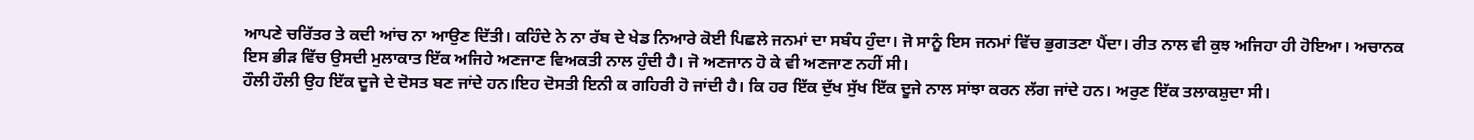ਆਪਣੇ ਚਰਿੱਤਰ ਤੇ ਕਦੀ ਆਂਚ ਨਾ ਆਉਣ ਦਿੱਤੀ। ਕਹਿੰਦੇ ਨੇ ਨਾ ਰੱਬ ਦੇ ਖੇਡ ਨਿਆਰੇ ਕੋਈ ਪਿਛਲੇ ਜਨਮਾਂ ਦਾ ਸਬੰਧ ਹੁੰਦਾ। ਜੋ ਸਾਨੂੰ ਇਸ ਜਨਮਾਂ ਵਿੱਚ ਭੁਗਤਣਾ ਪੈਂਦਾ। ਰੀਤ ਨਾਲ ਵੀ ਕੁਝ ਅਜਿਹਾ ਹੀ ਹੋਇਆ। ਅਚਾਨਕ ਇਸ ਭੀੜ ਵਿੱਚ ਉਸਦੀ ਮੁਲਾਕਾਤ ਇੱਕ ਅਜਿਹੇ ਅਣਜਾਣ ਵਿਅਕਤੀ ਨਾਲ ਹੁੰਦੀ ਹੈ। ਜੋ ਅਣਜਾਨ ਹੋ ਕੇ ਵੀ ਅਣਜਾਣ ਨਹੀਂ ਸੀ।
ਹੌਲੀ ਹੌਲੀ ਉਹ ਇੱਕ ਦੂਜੇ ਦੇ ਦੋਸਤ ਬਣ ਜਾਂਦੇ ਹਨ।ਇਹ ਦੋਸਤੀ ਇਨੀ ਕ ਗਹਿਰੀ ਹੋ ਜਾਂਦੀ ਹੈ। ਕਿ ਹਰ ਇੱਕ ਦੁੱਖ ਸੁੱਖ ਇੱਕ ਦੂਜੇ ਨਾਲ ਸਾਂਝਾ ਕਰਨ ਲੱਗ ਜਾਂਦੇ ਹਨ। ਅਰੁਣ ਇੱਕ ਤਲਾਕਸ਼ੁਦਾ ਸੀ।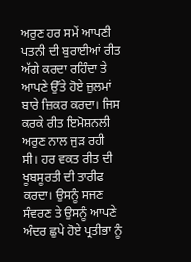ਅਰੁਣ ਹਰ ਸਮੇਂ ਆਪਣੀ ਪਤਨੀ ਦੀ ਬੁਰਾਈਆਂ ਰੀਤ ਅੱਗੇ ਕਰਦਾ ਰਹਿੰਦਾ ਤੇ ਆਪਣੇ ਉੱਤੇ ਹੋਏ ਜ਼ੁਲਮਾਂ ਬਾਰੇ ਜ਼ਿਕਰ ਕਰਦਾ। ਜਿਸ ਕਰਕੇ ਰੀਤ ਇਮੋਸ਼ਨਲੀ ਅਰੁਣ ਨਾਲ ਜੁੜ ਰਹੀ ਸੀ। ਹਰ ਵਕਤ ਰੀਤ ਦੀ ਖੂਬਸੂਰਤੀ ਦੀ ਤਾਰੀਫ ਕਰਦਾ। ਉਸਨੂੰ ਸਜਣ ਸੰਵਰਣ ਤੇ ਉਸਨੂੰ ਆਪਣੇ ਅੰਦਰ ਛੁਪੇ ਹੋਏ ਪ੍ਰਤੀਭਾ ਨੂੰ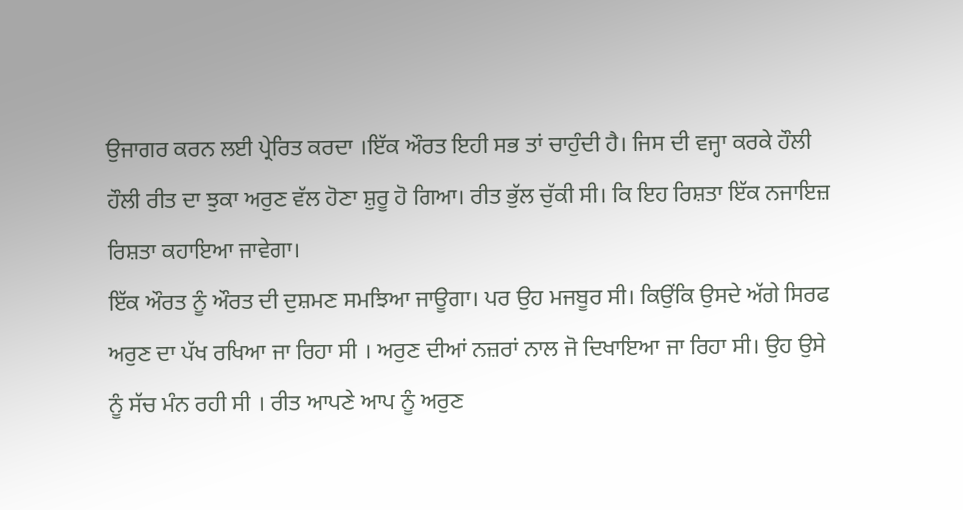ਉਜਾਗਰ ਕਰਨ ਲਈ ਪ੍ਰੇਰਿਤ ਕਰਦਾ ।ਇੱਕ ਔਰਤ ਇਹੀ ਸਭ ਤਾਂ ਚਾਹੁੰਦੀ ਹੈ। ਜਿਸ ਦੀ ਵਜ੍ਹਾ ਕਰਕੇ ਹੌਲੀ ਹੌਲੀ ਰੀਤ ਦਾ ਝੁਕਾ ਅਰੁਣ ਵੱਲ ਹੋਣਾ ਸ਼ੁਰੂ ਹੋ ਗਿਆ। ਰੀਤ ਭੁੱਲ ਚੁੱਕੀ ਸੀ। ਕਿ ਇਹ ਰਿਸ਼ਤਾ ਇੱਕ ਨਜਾਇਜ਼ ਰਿਸ਼ਤਾ ਕਹਾਇਆ ਜਾਵੇਗਾ।
ਇੱਕ ਔਰਤ ਨੂੰ ਔਰਤ ਦੀ ਦੁਸ਼ਮਣ ਸਮਝਿਆ ਜਾਊਗਾ। ਪਰ ਉਹ ਮਜਬੂਰ ਸੀ। ਕਿਉਂਕਿ ਉਸਦੇ ਅੱਗੇ ਸਿਰਫ ਅਰੁਣ ਦਾ ਪੱਖ ਰਖਿਆ ਜਾ ਰਿਹਾ ਸੀ । ਅਰੁਣ ਦੀਆਂ ਨਜ਼ਰਾਂ ਨਾਲ ਜੋ ਦਿਖਾਇਆ ਜਾ ਰਿਹਾ ਸੀ। ਉਹ ਉਸੇ ਨੂੰ ਸੱਚ ਮੰਨ ਰਹੀ ਸੀ । ਰੀਤ ਆਪਣੇ ਆਪ ਨੂੰ ਅਰੁਣ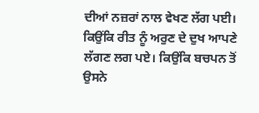ਦੀਆਂ ਨਜ਼ਰਾਂ ਨਾਲ ਵੇਖਣ ਲੱਗ ਪਈ। ਕਿਉਂਕਿ ਰੀਤ ਨੂੰ ਅਰੁਣ ਦੇ ਦੁਖ ਆਪਣੇ ਲੱਗਣ ਲਗ ਪਏ। ਕਿਉਂਕਿ ਬਚਪਨ ਤੋਂ ਉਸਨੇ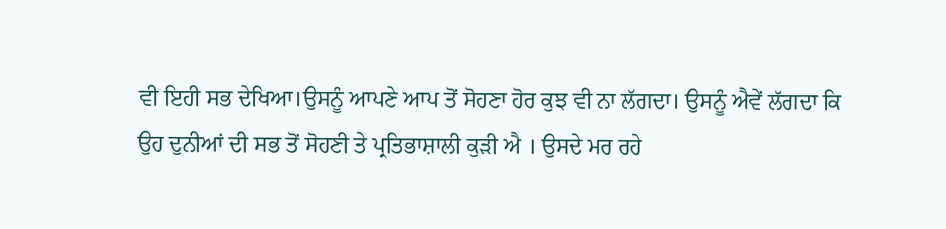ਵੀ ਇਹੀ ਸਭ ਦੇਖਿਆ।ਉਸਨੂੰ ਆਪਣੇ ਆਪ ਤੋਂ ਸੋਹਣਾ ਹੋਰ ਕੁਝ ਵੀ ਨਾ ਲੱਗਦਾ। ਉਸਨੂੰ ਐਵੇਂ ਲੱਗਦਾ ਕਿ ਉਹ ਦੁਨੀਆਂ ਦੀ ਸਭ ਤੋਂ ਸੋਹਣੀ ਤੇ ਪ੍ਰਤਿਭਾਸ਼ਾਲੀ ਕੁੜੀ ਐ । ਉਸਦੇ ਮਰ ਰਹੇ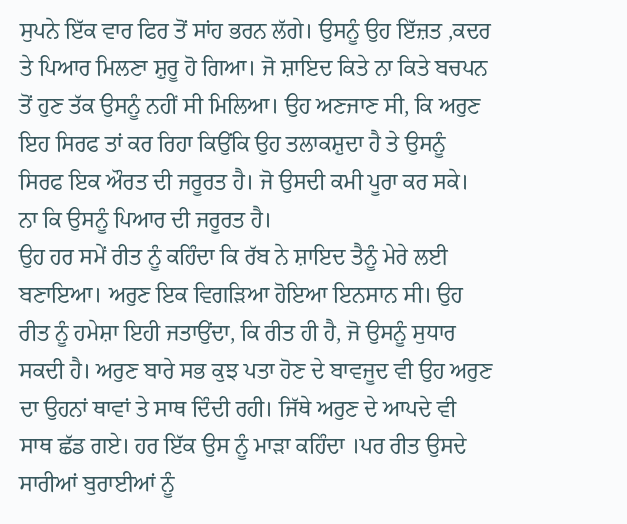ਸੁਪਨੇ ਇੱਕ ਵਾਰ ਫਿਰ ਤੋਂ ਸਾਂਹ ਭਰਨ ਲੱਗੇ। ਉਸਨੂੰ ਉਹ ਇੱਜ਼ਤ ,ਕਦਰ ਤੇ ਪਿਆਰ ਮਿਲਣਾ ਸ਼ੁਰੂ ਹੋ ਗਿਆ। ਜੋ ਸ਼ਾਇਦ ਕਿਤੇ ਨਾ ਕਿਤੇ ਬਚਪਨ ਤੋਂ ਹੁਣ ਤੱਕ ਉਸਨੂੰ ਨਹੀਂ ਸੀ ਮਿਲਿਆ। ਉਹ ਅਣਜਾਣ ਸੀ, ਕਿ ਅਰੁਣ ਇਹ ਸਿਰਫ ਤਾਂ ਕਰ ਰਿਹਾ ਕਿਉਂਕਿ ਉਹ ਤਲਾਕਸ਼ੁਦਾ ਹੈ ਤੇ ਉਸਨੂੰ ਸਿਰਫ ਇਕ ਔਰਤ ਦੀ ਜਰੂਰਤ ਹੈ। ਜੋ ਉਸਦੀ ਕਮੀ ਪੂਰਾ ਕਰ ਸਕੇ। ਨਾ ਕਿ ਉਸਨੂੰ ਪਿਆਰ ਦੀ ਜਰੂਰਤ ਹੈ।
ਉਹ ਹਰ ਸਮੇਂ ਰੀਤ ਨੂੰ ਕਹਿੰਦਾ ਕਿ ਰੱਬ ਨੇ ਸ਼ਾਇਦ ਤੈਨੂੰ ਮੇਰੇ ਲਈ ਬਣਾਇਆ। ਅਰੁਣ ਇਕ ਵਿਗੜਿਆ ਹੋਇਆ ਇਨਸਾਨ ਸੀ। ਉਹ ਰੀਤ ਨੂੰ ਹਮੇਸ਼ਾ ਇਹੀ ਜਤਾਉਂਦਾ, ਕਿ ਰੀਤ ਹੀ ਹੈ, ਜੋ ਉਸਨੂੰ ਸੁਧਾਰ ਸਕਦੀ ਹੈ। ਅਰੁਣ ਬਾਰੇ ਸਭ ਕੁਝ ਪਤਾ ਹੋਣ ਦੇ ਬਾਵਜੂਦ ਵੀ ਉਹ ਅਰੁਣ ਦਾ ਉਹਨਾਂ ਥਾਵਾਂ ਤੇ ਸਾਥ ਦਿੰਦੀ ਰਹੀ। ਜਿੱਥੇ ਅਰੁਣ ਦੇ ਆਪਦੇ ਵੀ ਸਾਥ ਛੱਡ ਗਏ। ਹਰ ਇੱਕ ਉਸ ਨੂੰ ਮਾੜਾ ਕਹਿੰਦਾ ।ਪਰ ਰੀਤ ਉਸਦੇ ਸਾਰੀਆਂ ਬੁਰਾਈਆਂ ਨੂੰ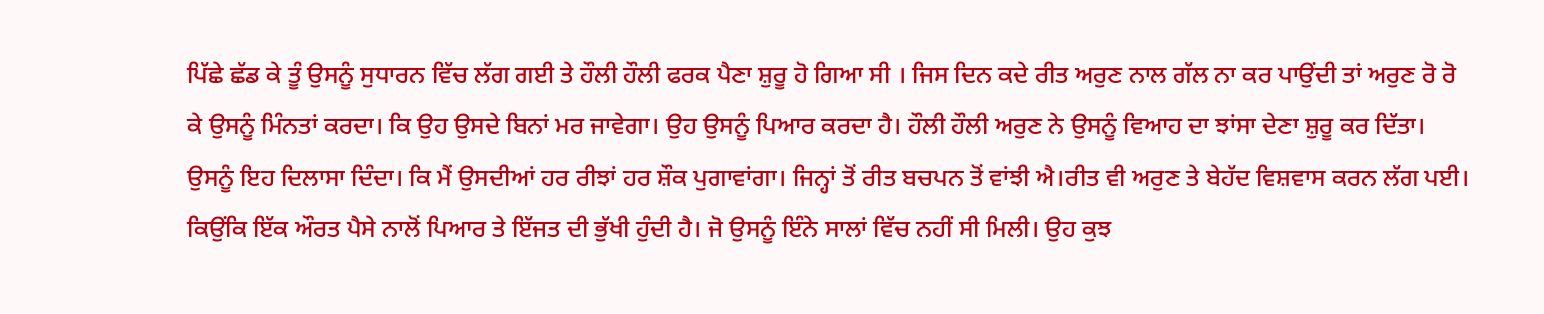ਪਿੱਛੇ ਛੱਡ ਕੇ ਤੂੰ ਉਸਨੂੰ ਸੁਧਾਰਨ ਵਿੱਚ ਲੱਗ ਗਈ ਤੇ ਹੌਲੀ ਹੌਲੀ ਫਰਕ ਪੈਣਾ ਸ਼ੁਰੂ ਹੋ ਗਿਆ ਸੀ । ਜਿਸ ਦਿਨ ਕਦੇ ਰੀਤ ਅਰੁਣ ਨਾਲ ਗੱਲ ਨਾ ਕਰ ਪਾਉਂਦੀ ਤਾਂ ਅਰੁਣ ਰੋ ਰੋ ਕੇ ਉਸਨੂੰ ਮਿੰਨਤਾਂ ਕਰਦਾ। ਕਿ ਉਹ ਉਸਦੇ ਬਿਨਾਂ ਮਰ ਜਾਵੇਗਾ। ਉਹ ਉਸਨੂੰ ਪਿਆਰ ਕਰਦਾ ਹੈ। ਹੌਲੀ ਹੌਲੀ ਅਰੁਣ ਨੇ ਉਸਨੂੰ ਵਿਆਹ ਦਾ ਝਾਂਸਾ ਦੇਣਾ ਸ਼ੁਰੂ ਕਰ ਦਿੱਤਾ।
ਉਸਨੂੰ ਇਹ ਦਿਲਾਸਾ ਦਿੰਦਾ। ਕਿ ਮੈਂ ਉਸਦੀਆਂ ਹਰ ਰੀਝਾਂ ਹਰ ਸ਼ੌਕ ਪੁਗਾਵਾਂਗਾ। ਜਿਨ੍ਹਾਂ ਤੋਂ ਰੀਤ ਬਚਪਨ ਤੋਂ ਵਾਂਝੀ ਐ।ਰੀਤ ਵੀ ਅਰੁਣ ਤੇ ਬੇਹੱਦ ਵਿਸ਼ਵਾਸ ਕਰਨ ਲੱਗ ਪਈ। ਕਿਉਂਕਿ ਇੱਕ ਔਰਤ ਪੈਸੇ ਨਾਲੋਂ ਪਿਆਰ ਤੇ ਇੱਜਤ ਦੀ ਭੁੱਖੀ ਹੁੰਦੀ ਹੈ। ਜੋ ਉਸਨੂੰ ਇੰਨੇ ਸਾਲਾਂ ਵਿੱਚ ਨਹੀਂ ਸੀ ਮਿਲੀ। ਉਹ ਕੁਝ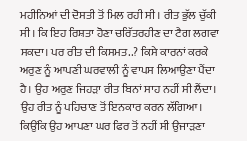ਮਹੀਨਿਆਂ ਦੀ ਦੋਸਤੀ ਤੋਂ ਮਿਲ ਰਹੀ ਸੀ । ਰੀਤ ਭੁੱਲ ਚੁੱਕੀ ਸੀ। ਕਿ ਇਹ ਰਿਸ਼ਤਾ ਹੋਣਾ ਚਰਿੱਤਰਹੀਣ ਦਾ ਟੈਗ ਲਗਵਾ ਸਕਦਾ। ਪਰ ਰੀਤ ਦੀ ਕਿਸਮਤ..? ਕਿਸੇ ਕਾਰਨਾਂ ਕਰਕੇ ਅਰੁਣ ਨੂੰ ਆਪਣੀ ਘਰਵਾਲੀ ਨੂੰ ਵਾਪਸ ਲਿਆਉਣਾ ਪੈਂਦਾ ਹੈ। ਉਹ ਅਰੁਣ ਜਿਹੜਾ ਰੀਤ ਬਿਨਾਂ ਸਾਹ ਨਹੀਂ ਸੀ ਲੈਂਦਾ। ਉਹ ਰੀਤ ਨੂੰ ਪਹਿਚਾਣ ਤੋਂ ਇਨਕਾਰ ਕਰਨ ਲੱਗਿਆ। ਕਿਉਂਕਿ ਉਹ ਆਪਣਾ ਘਰ ਫਿਰ ਤੋਂ ਨਹੀਂ ਸੀ ਉਜਾੜਣਾ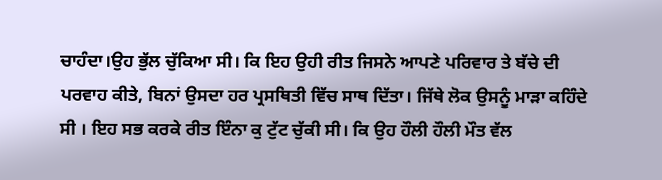ਚਾਹੰਦਾ।ਉਹ ਭੁੱਲ ਚੁੱਕਿਆ ਸੀ। ਕਿ ਇਹ ਉਹੀ ਰੀਤ ਜਿਸਨੇ ਆਪਣੇ ਪਰਿਵਾਰ ਤੇ ਬੱਚੇ ਦੀ ਪਰਵਾਹ ਕੀਤੇ, ਬਿਨਾਂ ਉਸਦਾ ਹਰ ਪ੍ਰਸਥਿਤੀ ਵਿੱਚ ਸਾਥ ਦਿੱਤਾ। ਜਿੱਥੇ ਲੋਕ ਉਸਨੂੰ ਮਾੜਾ ਕਹਿੰਦੇ ਸੀ । ਇਹ ਸਭ ਕਰਕੇ ਰੀਤ ਇੰਨਾ ਕੁ ਟੁੱਟ ਚੁੱਕੀ ਸੀ। ਕਿ ਉਹ ਹੌਲੀ ਹੌਲੀ ਮੌਤ ਵੱਲ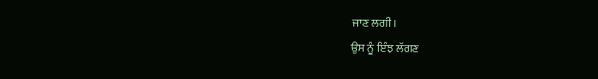ਜਾਣ ਲਗੀ।
ਉਸ ਨੂੰ ਇੰਝ ਲੱਗਣ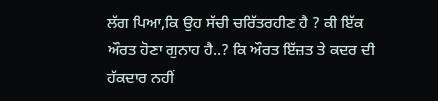ਲੱਗ ਪਿਆ,ਕਿ ਉਹ ਸੱਚੀ ਚਰਿੱਤਰਹੀਣ ਹੈ ? ਕੀ ਇੱਕ ਔਰਤ ਹੋਣਾ ਗੁਨਾਹ ਹੈ..? ਕਿ ਔਰਤ ਇੱਜ਼ਤ ਤੇ ਕਦਰ ਦੀ ਹੱਕਦਾਰ ਨਹੀਂ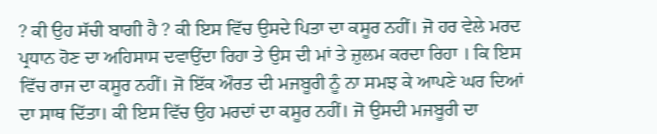? ਕੀ ਉਹ ਸੱਚੀ ਬਾਗੀ ਹੈ ? ਕੀ ਇਸ ਵਿੱਚ ਉਸਦੇ ਪਿਤਾ ਦਾ ਕਸੂਰ ਨਹੀਂ। ਜੋ ਹਰ ਵੇਲੇ ਮਰਦ ਪ੍ਰਧਾਨ ਹੋਣ ਦਾ ਅਹਿਸਾਸ ਦਵਾਉਂਦਾ ਰਿਹਾ ਤੇ ਉਸ ਦੀ ਮਾਂ ਤੇ ਜ਼ੁਲਮ ਕਰਦਾ ਰਿਹਾ । ਕਿ ਇਸ ਵਿੱਚ ਰਾਜ ਦਾ ਕਸੂਰ ਨਹੀਂ। ਜੋ ਇੱਕ ਔਰਤ ਦੀ ਮਜਬੂਰੀ ਨੂੰ ਨਾ ਸਮਝ ਕੇ ਆਪਣੇ ਘਰ ਦਿਆਂ ਦਾ ਸਾਥ ਦਿੱਤਾ। ਕੀ ਇਸ ਵਿੱਚ ਉਹ ਮਰਦਾਂ ਦਾ ਕਸੂਰ ਨਹੀਂ। ਜੋ ਉਸਦੀ ਮਜਬੂਰੀ ਦਾ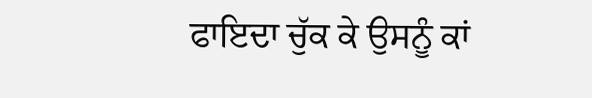ਫਾਇਦਾ ਚੁੱਕ ਕੇ ਉਸਨੂੰ ਕਾਂ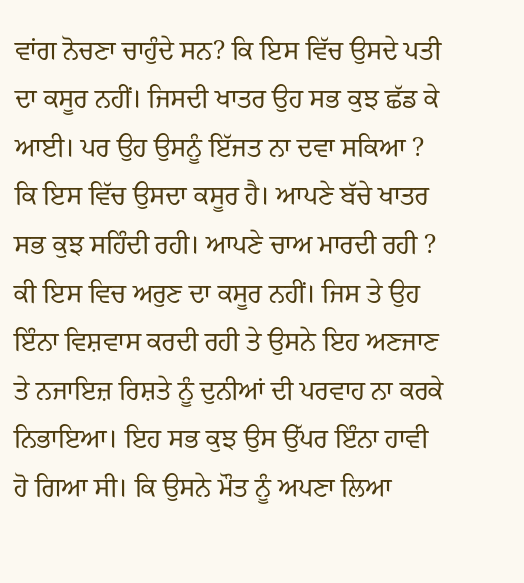ਵਾਂਗ ਨੋਚਣਾ ਚਾਹੁੰਦੇ ਸਨ? ਕਿ ਇਸ ਵਿੱਚ ਉਸਦੇ ਪਤੀ ਦਾ ਕਸੂਰ ਨਹੀਂ। ਜਿਸਦੀ ਖਾਤਰ ਉਹ ਸਭ ਕੁਝ ਛੱਡ ਕੇ ਆਈ। ਪਰ ਉਹ ਉਸਨੂੰ ਇੱਜਤ ਨਾ ਦਵਾ ਸਕਿਆ ? ਕਿ ਇਸ ਵਿੱਚ ਉਸਦਾ ਕਸੂਰ ਹੈ। ਆਪਣੇ ਬੱਚੇ ਖਾਤਰ ਸਭ ਕੁਝ ਸਹਿੰਦੀ ਰਹੀ। ਆਪਣੇ ਚਾਅ ਮਾਰਦੀ ਰਹੀ ? ਕੀ ਇਸ ਵਿਚ ਅਰੁਣ ਦਾ ਕਸੂਰ ਨਹੀਂ। ਜਿਸ ਤੇ ਉਹ ਇੰਨਾ ਵਿਸ਼ਵਾਸ ਕਰਦੀ ਰਹੀ ਤੇ ਉਸਨੇ ਇਹ ਅਣਜਾਣ ਤੇ ਨਜਾਇਜ਼ ਰਿਸ਼ਤੇ ਨੂੰ ਦੁਨੀਆਂ ਦੀ ਪਰਵਾਹ ਨਾ ਕਰਕੇ ਨਿਭਾਇਆ। ਇਹ ਸਭ ਕੁਝ ਉਸ ਉੱਪਰ ਇੰਨਾ ਹਾਵੀ ਹੋ ਗਿਆ ਸੀ। ਕਿ ਉਸਨੇ ਮੌਤ ਨੂੰ ਅਪਣਾ ਲਿਆ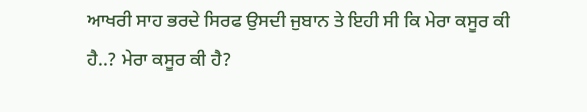ਆਖਰੀ ਸਾਹ ਭਰਦੇ ਸਿਰਫ ਉਸਦੀ ਜੁਬਾਨ ਤੇ ਇਹੀ ਸੀ ਕਿ ਮੇਰਾ ਕਸੂਰ ਕੀ ਹੈ..? ਮੇਰਾ ਕਸੂਰ ਕੀ ਹੈ?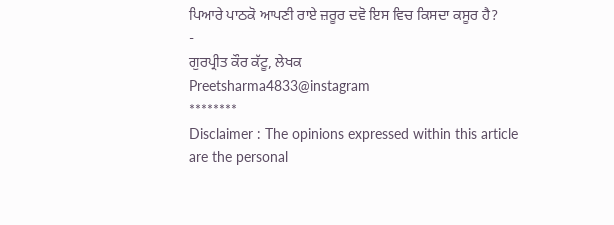ਪਿਆਰੇ ਪਾਠਕੋ ਆਪਣੀ ਰਾਏ ਜ਼ਰੂਰ ਦਵੋ ਇਸ ਵਿਚ ਕਿਸਦਾ ਕਸੂਰ ਹੈ?
-
ਗੁਰਪ੍ਰੀਤ ਕੌਰ ਕੱਟੂ, ਲੇਖਕ
Preetsharma4833@instagram
********
Disclaimer : The opinions expressed within this article are the personal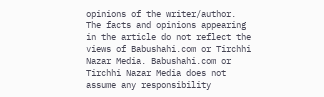opinions of the writer/author. The facts and opinions appearing in the article do not reflect the views of Babushahi.com or Tirchhi Nazar Media. Babushahi.com or Tirchhi Nazar Media does not assume any responsibility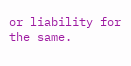or liability for the same.